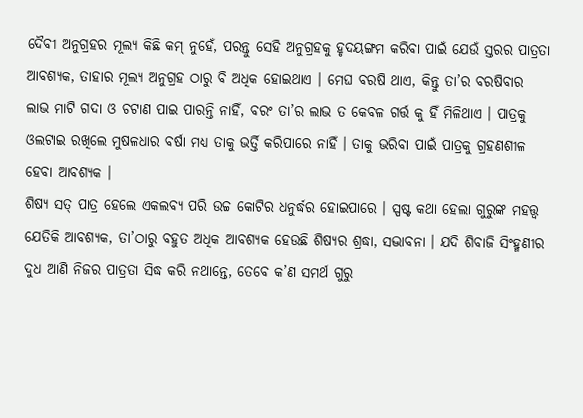ଦୈବୀ ଅନୁଗ୍ରହର ମୂଲ୍ୟ କିଛି କମ୍ ନୁହେଁ, ପରନ୍ତୁ ସେହି ଅନୁଗ୍ରହକୁ ହୃଦୟଙ୍ଗମ କରିବା ପାଇଁ ଯେଉଁ ସ୍ତରର ପାତ୍ରତା ଆବଶ୍ୟକ, ତାହାର ମୂଲ୍ୟ ଅନୁଗ୍ରହ ଠାରୁ ବି ଅଧିକ ହୋଇଥାଏ । ମେଘ ବରଷି ଥାଏ, କିନ୍ତୁ ତା’ର ବରଷିବାର ଲାଭ ମାଟି ଗଦା ଓ ଚଟାଣ ପାଇ ପାରନ୍ତି ନାହିଁ, ବରଂ ତା’ର ଲାଭ ତ କେବଳ ଗର୍ତ୍ତ କୁ ହିଁ ମିଳିଥାଏ । ପାତ୍ରକୁ ଓଲଟାଇ ରଖିଲେ ମୁଷଳଧାର ବର୍ଷା ମଧ୍ୟ ତାକୁ ଭର୍ତ୍ତି କରିପାରେ ନାହିଁ । ତାକୁ ଭରିବା ପାଇଁ ପାତ୍ରକୁ ଗ୍ରହଣଶୀଳ ହେବା ଆବଶ୍ୟକ ।
ଶିଷ୍ୟ ସତ୍ ପାତ୍ର ହେଲେ ଏକଲବ୍ୟ ପରି ଉଚ୍ଚ କୋଟିର ଧନୁର୍ଦ୍ଧର ହୋଇପାରେ । ସ୍ପଷ୍ଟ କଥା ହେଲା ଗୁରୁଙ୍କ ମହତ୍ତ୍ଵ ଯେତିକି ଆବଶ୍ୟକ, ତା’ଠାରୁ ବହୁତ ଅଧିକ ଆବଶ୍ୟକ ହେଉଛି ଶିଷ୍ୟର ଶ୍ରଦ୍ଧା, ସଦ୍ଭାବନା । ଯଦି ଶିବାଜି ସିଂହ୍ମଣୀର ଦୁଧ ଆଣି ନିଜର ପାତ୍ରତା ସିଦ୍ଧ କରି ନଥାନ୍ତେ, ତେବେ କ’ଣ ସମର୍ଥ ଗୁରୁ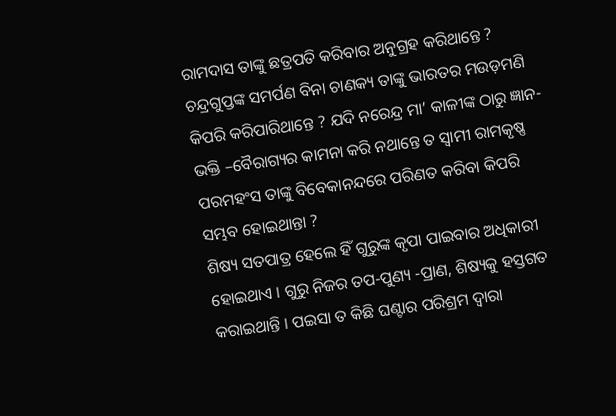ରାମଦାସ ତାଙ୍କୁ ଛତ୍ରପତି କରିବାର ଅନୁଗ୍ରହ କରିଥାନ୍ତେ ? ଚନ୍ଦ୍ରଗୁପ୍ତଙ୍କ ସମର୍ପଣ ବିନା ଚାଣକ୍ୟ ତାଙ୍କୁ ଭାରତର ମଉଡ଼ମଣି କିପରି କରିପାରିଥାନ୍ତେ ? ଯଦି ନରେନ୍ଦ୍ର ମା’ କାଳୀଙ୍କ ଠାରୁ ଜ୍ଞାନ-ଭକ୍ତି –ବୈରାଗ୍ୟର କାମନା କରି ନଥାନ୍ତେ ତ ସ୍ଵାମୀ ରାମକୃଷ୍ଣ ପରମହଂସ ତାଙ୍କୁ ବିବେକାନନ୍ଦରେ ପରିଣତ କରିବା କିପରି ସମ୍ଭବ ହୋଇଥାନ୍ତା ?
ଶିଷ୍ୟ ସତପାତ୍ର ହେଲେ ହିଁ ଗୁରୁଙ୍କ କୃପା ପାଇବାର ଅଧିକାରୀ ହୋଇଥାଏ । ଗୁରୁ ନିଜର ତପ-ପୁଣ୍ୟ -ପ୍ରାଣ, ଶିଷ୍ୟକୁ ହସ୍ତଗତ କରାଇଥାନ୍ତି । ପଇସା ତ କିଛି ଘଣ୍ଟାର ପରିଶ୍ରମ ଦ୍ବାରା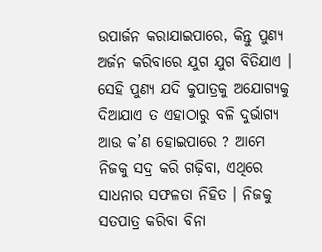ଉପାର୍ଜନ କରାଯାଇପାରେ, କିନ୍ତୁ ପୁଣ୍ୟ ଅର୍ଜନ କରିବାରେ ଯୁଗ ଯୁଗ ବିତିଯାଏ । ସେହି ପୁଣ୍ୟ ଯଦି କୁପାତ୍ରକୁ ଅଯୋଗ୍ୟକୁ ଦିଆଯାଏ ତ ଏହାଠାରୁ ବଳି ଦୁର୍ଭାଗ୍ୟ ଆଉ କ’ଣ ହୋଇପାରେ ? ଆମେ ନିଜକୁ ସଦ୍ର କରି ଗଢ଼ିବା, ଏଥିରେ ସାଧନାର ସଫଳତା ନିହିତ । ନିଜକୁ ସତପାତ୍ର କରିବା ବିନା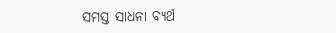ସମସ୍ତ ସାଧନା ବ୍ୟର୍ଥ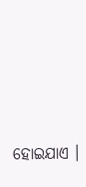ହୋଇଯାଏ ।